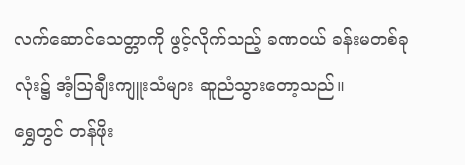လက်ဆောင်သေတ္တာကို ဖွင့်လိုက်သည့် ခဏဝယ် ခန်းမတစ်ခုလုံး၌ အံ့ဩချီးကျူးသံများ ဆူညံသွားတော့သည်။
ရွှေတွင် တန်ဖိုး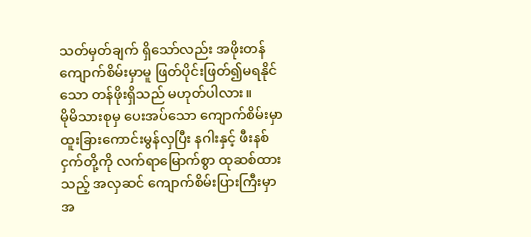သတ်မှတ်ချက် ရှိသော်လည်း အဖိုးတန် ကျောက်စိမ်းမှာမူ ဖြတ်ပိုင်းဖြတ်၍မရနိုင်သော တန်ဖိုးရှိသည် မဟုတ်ပါလား။
မိုမိသားစုမှ ပေးအပ်သော ကျောက်စိမ်းမှာ ထူးခြားကောင်းမွန်လှပြီး နဂါးနှင့် ဖီးနစ်ငှက်တို့ကို လက်ရာမြောက်စွာ ထုဆစ်ထားသည့် အလှဆင် ကျောက်စိမ်းပြားကြီးမှာ အ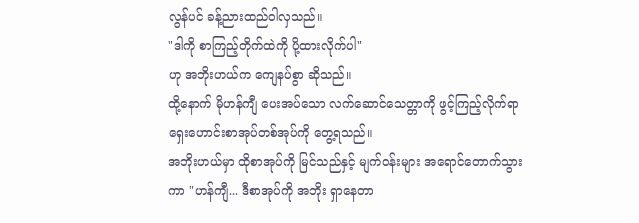လွန်ပင် ခန့်ညားထည်ဝါလှသည်။
"ဒါကို စာကြည့်တိုက်ထဲကို ပို့ထားလိုက်ပါ"
ဟု အဘိုးဟယ်က ကျေနပ်စွာ ဆိုသည်။
ထို့နောက် မိုဟန်ကျီ ပေးအပ်သော လက်ဆောင်သေတ္တာကို ဖွင့်ကြည့်လိုက်ရာ ရှေးဟောင်းစာအုပ်တစ်အုပ်ကို တွေ့ရသည်။
အဘိုးဟယ်မှာ ထိုစာအုပ်ကို မြင်သည်နှင့် မျက်ဝန်းများ အရောင်တောက်သွားကာ "ဟန်ကျီ... ဒီစာအုပ်ကို အဘိုး ရှာနေတာ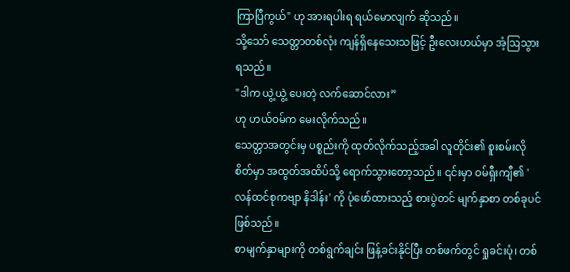ကြာပြီကွယ်" ဟု အားရပါးရ ရယ်မောလျက် ဆိုသည်။
သို့သော် သေတ္တာတစ်လုံး ကျန်ရှိနေသေးသဖြင့် ဦးလေးဟယ်မှာ အံ့ဩသွားရသည်။
"ဒါက ယွဲ့ယွဲ့ ပေးတဲ့ လက်ဆောင်လား”
ဟု ဟယ်ဝမ်က မေးလိုက်သည်။
သေတ္တာအတွင်းမှ ပစ္စည်းကို ထုတ်လိုက်သည့်အခါ လူတိုင်း၏ စူးစမ်းလိုစိတ်မှာ အထွတ်အထိပ်သို့ ရောက်သွားတော့သည်။ ၎င်းမှာ ဝမ်ရှီးကျီ၏ 'လန်ထင်စုကဗျာ နိဒါန်း' ကို ပုံဖော်ထားသည့် စားပွဲတင် မျက်နှာစာ တစ်ခုပင် ဖြစ်သည်။
စာမျက်နှာများကို တစ်ရွက်ချင်း ဖြန့်ခင်းနိုင်ပြီး တစ်ဖက်တွင် ရှုခင်းပုံ၊ တစ်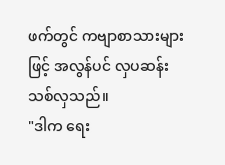ဖက်တွင် ကဗျာစာသားများဖြင့် အလွန်ပင် လှပဆန်းသစ်လှသည်။
"ဒါက ရေး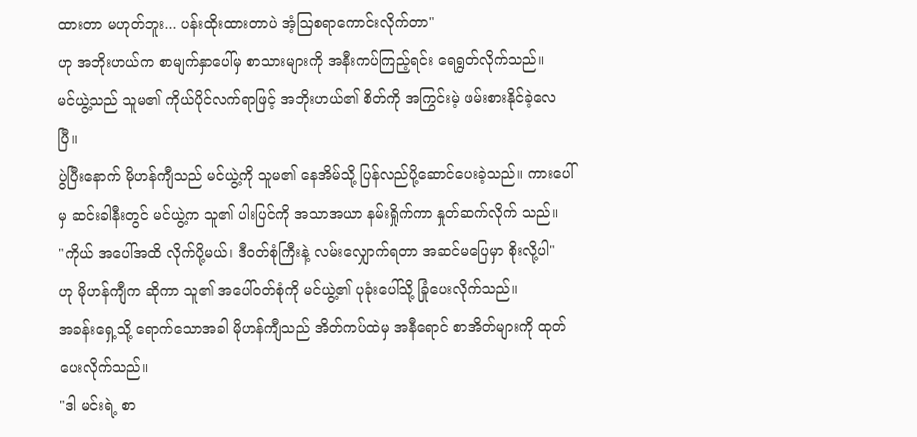ထားတာ မဟုတ်ဘူး... ပန်းထိုးထားတာပဲ အံ့ဩစရာကောင်းလိုက်တာ"
ဟု အဘိုးဟယ်က စာမျက်နှာပေါ်မှ စာသားများကို အနီးကပ်ကြည့်ရင်း ရေရွတ်လိုက်သည်။
မင်ယွဲ့သည် သူမ၏ ကိုယ်ပိုင်လက်ရာဖြင့် အဘိုးဟယ်၏ စိတ်ကို အကြွင်းမဲ့ ဖမ်းစားနိုင်ခဲ့လေပြီ။
ပွဲပြီးနောက် မိုဟန်ကျီသည် မင်ယွဲ့ကို သူမ၏ နေအိမ်သို့ ပြန်လည်ပို့ဆောင်ပေးခဲ့သည်။ ကားပေါ်မှ ဆင်းခါနီးတွင် မင်ယွဲ့က သူ၏ ပါးပြင်ကို အသာအယာ နမ်းရှိုက်ကာ နှုတ်ဆက်လိုက် သည်။
"ကိုယ် အပေါ်အထိ လိုက်ပို့မယ်၊ ဒီဝတ်စုံကြီးနဲ့ လမ်းလျှောက်ရတာ အဆင်မပြေမှာ စိုးလို့ပါ"
ဟု မိုဟန်ကျီက ဆိုကာ သူ၏ အပေါ်ဝတ်စုံကို မင်ယွဲ့၏ ပုခုံးပေါ်သို့ ခြုံပေးလိုက်သည်။
အခန်းရှေ့သို့ ရောက်သောအခါ မိုဟန်ကျီသည် အိတ်ကပ်ထဲမှ အနီရောင် စာအိတ်များကို ထုတ်ပေးလိုက်သည်။
"ဒါ မင်းရဲ့ စာ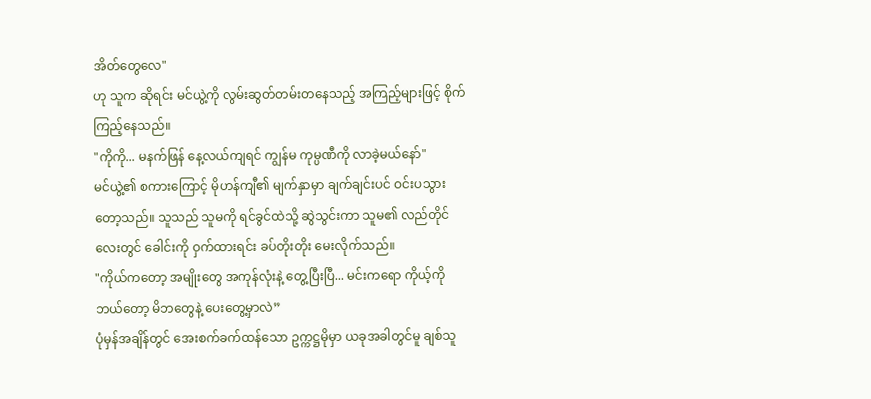အိတ်တွေလေ"
ဟု သူက ဆိုရင်း မင်ယွဲ့ကို လွမ်းဆွတ်တမ်းတနေသည့် အကြည့်များဖြင့် စိုက်ကြည့်နေသည်။
"ကိုကို... မနက်ဖြန် နေ့လယ်ကျရင် ကျွန်မ ကုမ္ပဏီကို လာခဲ့မယ်နော်"
မင်ယွဲ့၏ စကားကြောင့် မိုဟန်ကျီ၏ မျက်နှာမှာ ချက်ချင်းပင် ဝင်းပသွားတော့သည်။ သူသည် သူမကို ရင်ခွင်ထဲသို့ ဆွဲသွင်းကာ သူမ၏ လည်တိုင်လေးတွင် ခေါင်းကို ဝှက်ထားရင်း ခပ်တိုးတိုး မေးလိုက်သည်။
"ကိုယ်ကတော့ အမျိုးတွေ အကုန်လုံးနဲ့ တွေ့ပြီးပြီ... မင်းကရော ကိုယ့်ကို ဘယ်တော့ မိဘတွေနဲ့ ပေးတွေ့မှာလဲ”
ပုံမှန်အချိန်တွင် အေးစက်ခက်ထန်သော ဥက္ကဋ္ဌမိုမှာ ယခုအခါတွင်မူ ချစ်သူ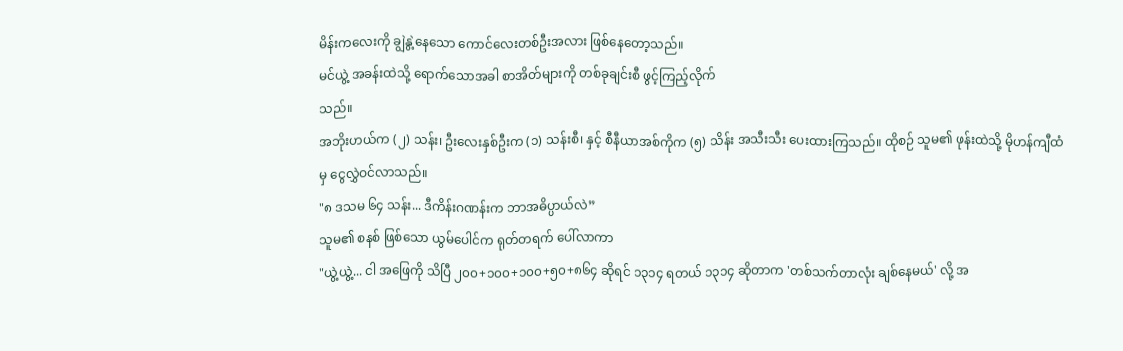မိန်းကလေးကို ချွဲနွဲ့နေသော ကောင်လေးတစ်ဦးအလား ဖြစ်နေတော့သည်။
မင်ယွဲ့ အခန်းထဲသို့ ရောက်သောအခါ စာအိတ်များကို တစ်ခုချင်းစီ ဖွင့်ကြည့်လိုက်
သည်။
အဘိုးဟယ်က (၂) သန်း၊ ဦးလေးနှစ်ဦးက (၁) သန်းစီ၊ နှင့် စီနီယာအစ်ကိုက (၅) သိန်း အသီးသီး ပေးထားကြသည်။ ထိုစဉ် သူမ၏ ဖုန်းထဲသို့ မိုဟန်ကျီထံမှ ငွေလွှဲဝင်လာသည်။
"၈ ဒသမ ၆၄ သန်း... ဒီကိန်းဂဏန်းက ဘာအဓိပ္ပာယ်လဲ”
သူမ၏ စနစ် ဖြစ်သော ယွမ်ပေါင်က ရုတ်တရက် ပေါ်လာကာ
"ယွဲ့ယွဲ့... ငါ အဖြေကို သိပြီ ၂၀၀+၁၀၀+၁၀၀+၅၀+၈၆၄ ဆိုရင် ၁၃၁၄ ရတယ် ၁၃၁၄ ဆိုတာက 'တစ်သက်တာလုံး ချစ်နေမယ်' လို့ အ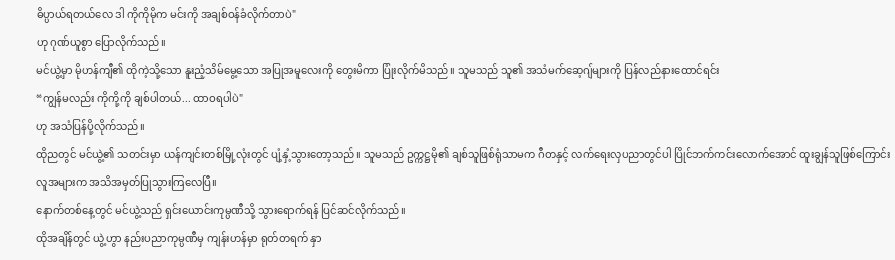ဓိပ္ပာယ်ရတယ်လေ ဒါ ကိုကိုမိုက မင်းကို အချစ်ဝန်ခံလိုက်တာပဲ"
ဟု ဂုဏ်ယူစွာ ပြောလိုက်သည်။
မင်ယွဲ့မှာ မိုဟန်ကျီ၏ ထိုကဲ့သို့သော နူးညံ့သိမ်မွေ့သော အပြုအမူလေးကို တွေးမိကာ ပြုံးလိုက်မိသည်။ သူမသည် သူ၏ အသံမက်ဆေ့ဂျ်များကို ပြန်လည်နားထောင်ရင်း
“ကျွန်မလည်း ကိုကို့ကို ချစ်ပါတယ်... ထာဝရပါပဲ"
ဟု အသံပြန်ပို့လိုက်သည်။
ထိုညတွင် မင်ယွဲ့၏ သတင်းမှာ ယန်ကျင်းတစ်မြို့လုံးတွင် ပျံ့နှံ့သွားတော့သည်။ သူမသည် ဥက္ကဋ္ဌမို၏ ချစ်သူဖြစ်ရုံသာမက ဂီတနှင့် လက်ရေးလှပညာတွင်ပါ ပြိုင်ဘက်ကင်းလောက်အောင် ထူးချွန်သူဖြစ်ကြောင်း လူအများက အသိအမှတ်ပြုသွားကြလေပြီ။
နောက်တစ်နေ့တွင် မင်ယွဲ့သည် ရှင်းယောင်းကုမ္ပဏီသို့ သွားရောက်ရန် ပြင်ဆင်လိုက်သည်။
ထိုအချိန်တွင် ယွဲ့ဟွာ နည်းပညာကုမ္ပဏီမှ ကျန်းဟန်မှာ ရုတ်တရက် နှာ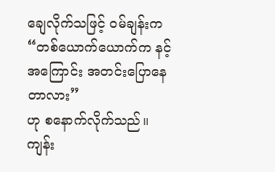ချေလိုက်သဖြင့် ဝမ်ချန်းက
“တစ်ယောက်ယောက်က နင့်အကြောင်း အတင်းပြောနေတာလား”
ဟု စနောက်လိုက်သည်။
ကျန်း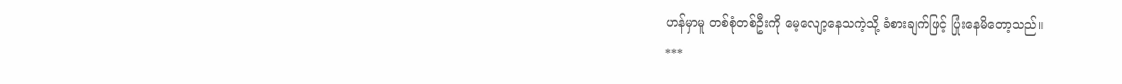ဟန်မှာမူ တစ်စုံတစ်ဦးကို မေ့လျော့နေသကဲ့သို့ ခံစားချက်ဖြင့် ပြုံးနေမိတော့သည်။
***